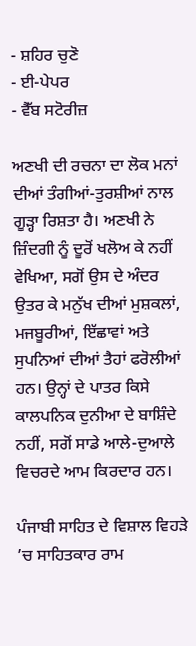- ਸ਼ਹਿਰ ਚੁਣੋ
- ਈ-ਪੇਪਰ
- ਵੈੱਬ ਸਟੋਰੀਜ਼

ਅਣਖੀ ਦੀ ਰਚਨਾ ਦਾ ਲੋਕ ਮਨਾਂ ਦੀਆਂ ਤੰਗੀਆਂ-ਤੁਰਸ਼ੀਆਂ ਨਾਲ ਗੂੜ੍ਹਾ ਰਿਸ਼ਤਾ ਹੈ। ਅਣਖੀ ਨੇ ਜ਼ਿੰਦਗੀ ਨੂੰ ਦੂਰੋਂ ਖਲੋਅ ਕੇ ਨਹੀਂ ਵੇਖਿਆ, ਸਗੋਂ ਉਸ ਦੇ ਅੰਦਰ ਉਤਰ ਕੇ ਮਨੁੱਖ ਦੀਆਂ ਮੁਸ਼ਕਲਾਂ, ਮਜਬੂਰੀਆਂ, ਇੱਛਾਵਾਂ ਅਤੇ ਸੁਪਨਿਆਂ ਦੀਆਂ ਤੈਹਾਂ ਫਰੋਲੀਆਂ ਹਨ। ਉਨ੍ਹਾਂ ਦੇ ਪਾਤਰ ਕਿਸੇ ਕਾਲਪਨਿਕ ਦੁਨੀਆ ਦੇ ਬਾਸ਼ਿੰਦੇ ਨਹੀਂ, ਸਗੋਂ ਸਾਡੇ ਆਲੇ-ਦੁਆਲੇ ਵਿਚਰਦੇ ਆਮ ਕਿਰਦਾਰ ਹਨ।

ਪੰਜਾਬੀ ਸਾਹਿਤ ਦੇ ਵਿਸ਼ਾਲ ਵਿਹੜੇ ’ਚ ਸਾਹਿਤਕਾਰ ਰਾਮ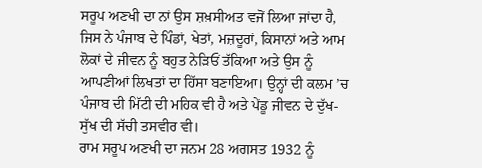ਸਰੂਪ ਅਣਖੀ ਦਾ ਨਾਂ ਉਸ ਸ਼ਖ਼ਸੀਅਤ ਵਜੋਂ ਲਿਆ ਜਾਂਦਾ ਹੈ, ਜਿਸ ਨੇ ਪੰਜਾਬ ਦੇ ਪਿੰਡਾਂ, ਖੇਤਾਂ, ਮਜ਼ਦੂਰਾਂ, ਕਿਸਾਨਾਂ ਅਤੇ ਆਮ ਲੋਕਾਂ ਦੇ ਜੀਵਨ ਨੂੰ ਬਹੁਤ ਨੇੜਿਓਂ ਤੱਕਿਆ ਅਤੇ ਉਸ ਨੂੰ ਆਪਣੀਆਂ ਲਿਖਤਾਂ ਦਾ ਹਿੱਸਾ ਬਣਾਇਆ। ਉਨ੍ਹਾਂ ਦੀ ਕਲਮ ’ਚ ਪੰਜਾਬ ਦੀ ਮਿੱਟੀ ਦੀ ਮਹਿਕ ਵੀ ਹੈ ਅਤੇ ਪੇਂਡੂ ਜੀਵਨ ਦੇ ਦੁੱਖ-ਸੁੱਖ ਦੀ ਸੱਚੀ ਤਸਵੀਰ ਵੀ।
ਰਾਮ ਸਰੂਪ ਅਣਖੀ ਦਾ ਜਨਮ 28 ਅਗਸਤ 1932 ਨੂੰ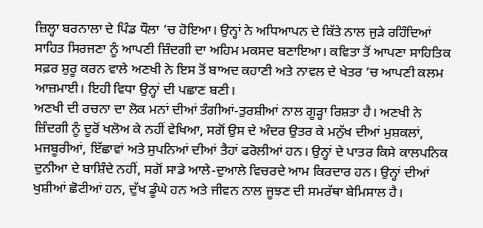ਜ਼ਿਲ੍ਹਾ ਬਰਨਾਲਾ ਦੇ ਪਿੰਡ ਧੌਲਾ ’ਚ ਹੋਇਆ। ਉਨ੍ਹਾਂ ਨੇ ਅਧਿਆਪਨ ਦੇ ਕਿੱਤੇ ਨਾਲ ਜੁੜੇ ਰਹਿੰਦਿਆਂ ਸਾਹਿਤ ਸਿਰਜਣਾ ਨੂੰ ਆਪਣੀ ਜ਼ਿੰਦਗੀ ਦਾ ਅਹਿਮ ਮਕਸਦ ਬਣਾਇਆ। ਕਵਿਤਾ ਤੋਂ ਆਪਣਾ ਸਾਹਿਤਿਕ ਸਫ਼ਰ ਸ਼ੁਰੂ ਕਰਨ ਵਾਲੇ ਅਣਖੀ ਨੇ ਇਸ ਤੋਂ ਬਾਅਦ ਕਹਾਣੀ ਅਤੇ ਨਾਵਲ ਦੇ ਖੇਤਰ ’ਚ ਆਪਣੀ ਕਲਮ ਆਜ਼ਮਾਈ। ਇਹੀ ਵਿਧਾ ਉਨ੍ਹਾਂ ਦੀ ਪਛਾਣ ਬਣੀ।
ਅਣਖੀ ਦੀ ਰਚਨਾ ਦਾ ਲੋਕ ਮਨਾਂ ਦੀਆਂ ਤੰਗੀਆਂ-ਤੁਰਸ਼ੀਆਂ ਨਾਲ ਗੂੜ੍ਹਾ ਰਿਸ਼ਤਾ ਹੈ। ਅਣਖੀ ਨੇ ਜ਼ਿੰਦਗੀ ਨੂੰ ਦੂਰੋਂ ਖਲੋਅ ਕੇ ਨਹੀਂ ਵੇਖਿਆ, ਸਗੋਂ ਉਸ ਦੇ ਅੰਦਰ ਉਤਰ ਕੇ ਮਨੁੱਖ ਦੀਆਂ ਮੁਸ਼ਕਲਾਂ, ਮਜਬੂਰੀਆਂ, ਇੱਛਾਵਾਂ ਅਤੇ ਸੁਪਨਿਆਂ ਦੀਆਂ ਤੈਹਾਂ ਫਰੋਲੀਆਂ ਹਨ। ਉਨ੍ਹਾਂ ਦੇ ਪਾਤਰ ਕਿਸੇ ਕਾਲਪਨਿਕ ਦੁਨੀਆ ਦੇ ਬਾਸ਼ਿੰਦੇ ਨਹੀਂ, ਸਗੋਂ ਸਾਡੇ ਆਲੇ-ਦੁਆਲੇ ਵਿਚਰਦੇ ਆਮ ਕਿਰਦਾਰ ਹਨ। ਉਨ੍ਹਾਂ ਦੀਆਂ ਖੁਸ਼ੀਆਂ ਛੋਟੀਆਂ ਹਨ, ਦੁੱਖ ਡੂੰਘੇ ਹਨ ਅਤੇ ਜੀਵਨ ਨਾਲ ਜੂਝਣ ਦੀ ਸਮਰੱਥਾ ਬੇਮਿਸਾਲ ਹੈ।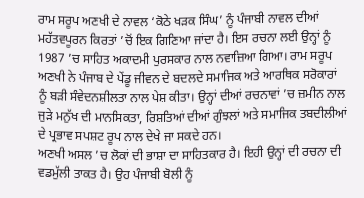ਰਾਮ ਸਰੂਪ ਅਣਖੀ ਦੇ ਨਾਵਲ ‘ਕੋਠੇ ਖੜਕ ਸਿੰਘ’ ਨੂੰ ਪੰਜਾਬੀ ਨਾਵਲ ਦੀਆਂ ਮਹੱਤਵਪੂਰਨ ਕਿਰਤਾਂ ’ਚੋਂ ਇਕ ਗਿਣਿਆ ਜਾਂਦਾ ਹੈ। ਇਸ ਰਚਨਾ ਲਈ ਉਨ੍ਹਾਂ ਨੂੰ 1987 ’ਚ ਸਾਹਿਤ ਅਕਾਦਮੀ ਪੁਰਸਕਾਰ ਨਾਲ ਨਵਾਜ਼ਿਆ ਗਿਆ। ਰਾਮ ਸਰੂਪ ਅਣਖੀ ਨੇ ਪੰਜਾਬ ਦੇ ਪੇਂਡੂ ਜੀਵਨ ਦੇ ਬਦਲਦੇ ਸਮਾਜਿਕ ਅਤੇ ਆਰਥਿਕ ਸਰੋਕਾਰਾਂ ਨੂੰ ਬੜੀ ਸੰਵੇਦਨਸ਼ੀਲਤਾ ਨਾਲ ਪੇਸ਼ ਕੀਤਾ। ਉਨ੍ਹਾਂ ਦੀਆਂ ਰਚਨਾਵਾਂ ’ਚ ਜ਼ਮੀਨ ਨਾਲ ਜੁੜੇ ਮਨੁੱਖ ਦੀ ਮਾਨਸਿਕਤਾ, ਰਿਸ਼ਤਿਆਂ ਦੀਆਂ ਗੁੰਝਲਾਂ ਅਤੇ ਸਮਾਜਿਕ ਤਬਦੀਲੀਆਂ ਦੇ ਪ੍ਰਭਾਵ ਸਪਸ਼ਟ ਰੂਪ ਨਾਲ ਦੇਖੇ ਜਾ ਸਕਦੇ ਹਨ।
ਅਣਖੀ ਅਸਲ ’ਚ ਲੋਕਾਂ ਦੀ ਭਾਸ਼ਾ ਦਾ ਸਾਹਿਤਕਾਰ ਹੈ। ਇਹੀ ਉਨ੍ਹਾਂ ਦੀ ਰਚਨਾ ਦੀ ਵਡਮੁੱਲੀ ਤਾਕਤ ਹੈ। ਉਹ ਪੰਜਾਬੀ ਬੋਲੀ ਨੂੰ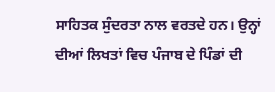ਸਾਹਿਤਕ ਸੁੰਦਰਤਾ ਨਾਲ ਵਰਤਦੇ ਹਨ। ਉਨ੍ਹਾਂ ਦੀਆਂ ਲਿਖਤਾਂ ਵਿਚ ਪੰਜਾਬ ਦੇ ਪਿੰਡਾਂ ਦੀ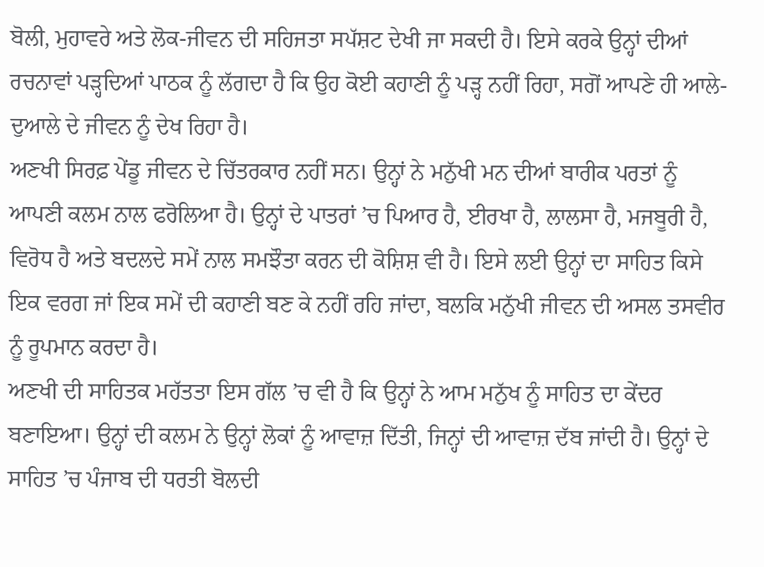ਬੋਲੀ, ਮੁਹਾਵਰੇ ਅਤੇ ਲੋਕ-ਜੀਵਨ ਦੀ ਸਹਿਜਤਾ ਸਪੱਸ਼ਟ ਦੇਖੀ ਜਾ ਸਕਦੀ ਹੈ। ਇਸੇ ਕਰਕੇ ਉਨ੍ਹਾਂ ਦੀਆਂ ਰਚਨਾਵਾਂ ਪੜ੍ਹਦਿਆਂ ਪਾਠਕ ਨੂੰ ਲੱਗਦਾ ਹੈ ਕਿ ਉਹ ਕੋਈ ਕਹਾਣੀ ਨੂੰ ਪੜ੍ਹ ਨਹੀਂ ਰਿਹਾ, ਸਗੋਂ ਆਪਣੇ ਹੀ ਆਲੇ-ਦੁਆਲੇ ਦੇ ਜੀਵਨ ਨੂੰ ਦੇਖ ਰਿਹਾ ਹੈ।
ਅਣਖੀ ਸਿਰਫ਼ ਪੇਂਡੂ ਜੀਵਨ ਦੇ ਚਿੱਤਰਕਾਰ ਨਹੀਂ ਸਨ। ਉਨ੍ਹਾਂ ਨੇ ਮਨੁੱਖੀ ਮਨ ਦੀਆਂ ਬਾਰੀਕ ਪਰਤਾਂ ਨੂੰ ਆਪਣੀ ਕਲਮ ਨਾਲ ਫਰੋਲਿਆ ਹੈ। ਉਨ੍ਹਾਂ ਦੇ ਪਾਤਰਾਂ ’ਚ ਪਿਆਰ ਹੈ, ਈਰਖਾ ਹੈ, ਲਾਲਸਾ ਹੈ, ਮਜਬੂਰੀ ਹੈ, ਵਿਰੋਧ ਹੈ ਅਤੇ ਬਦਲਦੇ ਸਮੇਂ ਨਾਲ ਸਮਝੌਤਾ ਕਰਨ ਦੀ ਕੋਸ਼ਿਸ਼ ਵੀ ਹੈ। ਇਸੇ ਲਈ ਉਨ੍ਹਾਂ ਦਾ ਸਾਹਿਤ ਕਿਸੇ ਇਕ ਵਰਗ ਜਾਂ ਇਕ ਸਮੇਂ ਦੀ ਕਹਾਣੀ ਬਣ ਕੇ ਨਹੀਂ ਰਹਿ ਜਾਂਦਾ, ਬਲਕਿ ਮਨੁੱਖੀ ਜੀਵਨ ਦੀ ਅਸਲ ਤਸਵੀਰ ਨੂੰ ਰੂਪਮਾਨ ਕਰਦਾ ਹੈ।
ਅਣਖੀ ਦੀ ਸਾਹਿਤਕ ਮਹੱਤਤਾ ਇਸ ਗੱਲ ’ਚ ਵੀ ਹੈ ਕਿ ਉਨ੍ਹਾਂ ਨੇ ਆਮ ਮਨੁੱਖ ਨੂੰ ਸਾਹਿਤ ਦਾ ਕੇਂਦਰ ਬਣਾਇਆ। ਉਨ੍ਹਾਂ ਦੀ ਕਲਮ ਨੇ ਉਨ੍ਹਾਂ ਲੋਕਾਂ ਨੂੰ ਆਵਾਜ਼ ਦਿੱਤੀ, ਜਿਨ੍ਹਾਂ ਦੀ ਆਵਾਜ਼ ਦੱਬ ਜਾਂਦੀ ਹੈ। ਉਨ੍ਹਾਂ ਦੇ ਸਾਹਿਤ ’ਚ ਪੰਜਾਬ ਦੀ ਧਰਤੀ ਬੋਲਦੀ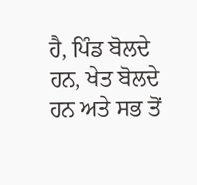ਹੈ, ਪਿੰਡ ਬੋਲਦੇ ਹਨ, ਖੇਤ ਬੋਲਦੇ ਹਨ ਅਤੇ ਸਭ ਤੋਂ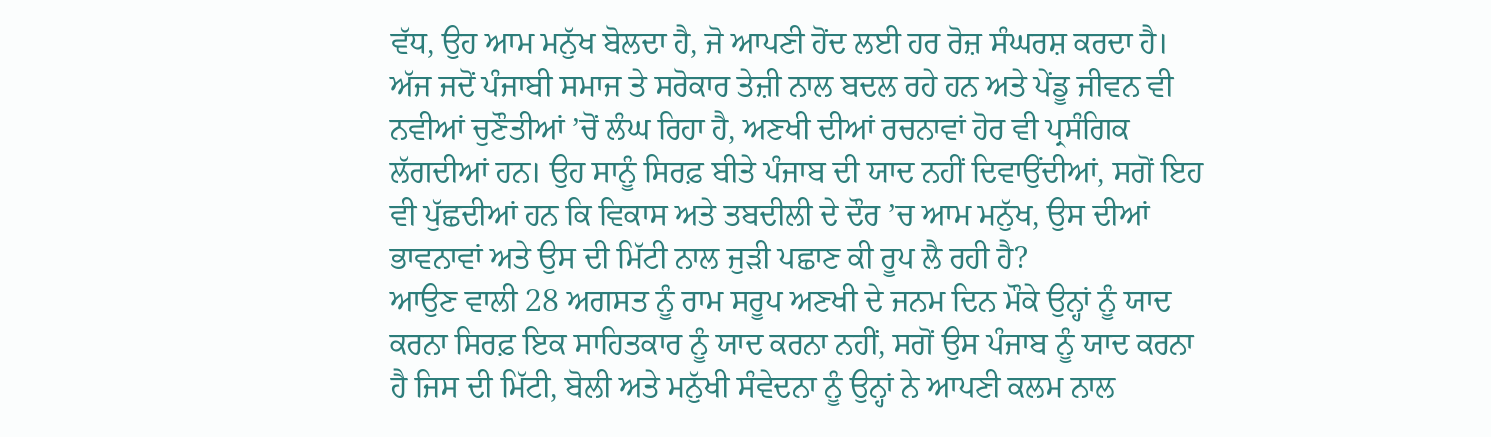ਵੱਧ, ਉਹ ਆਮ ਮਨੁੱਖ ਬੋਲਦਾ ਹੈ, ਜੋ ਆਪਣੀ ਹੋਂਦ ਲਈ ਹਰ ਰੋਜ਼ ਸੰਘਰਸ਼ ਕਰਦਾ ਹੈ।
ਅੱਜ ਜਦੋਂ ਪੰਜਾਬੀ ਸਮਾਜ ਤੇ ਸਰੋਕਾਰ ਤੇਜ਼ੀ ਨਾਲ ਬਦਲ ਰਹੇ ਹਨ ਅਤੇ ਪੇਂਡੂ ਜੀਵਨ ਵੀ ਨਵੀਆਂ ਚੁਣੌਤੀਆਂ ’ਚੋਂ ਲੰਘ ਰਿਹਾ ਹੈ, ਅਣਖੀ ਦੀਆਂ ਰਚਨਾਵਾਂ ਹੋਰ ਵੀ ਪ੍ਰਸੰਗਿਕ ਲੱਗਦੀਆਂ ਹਨ। ਉਹ ਸਾਨੂੰ ਸਿਰਫ਼ ਬੀਤੇ ਪੰਜਾਬ ਦੀ ਯਾਦ ਨਹੀਂ ਦਿਵਾਉਂਦੀਆਂ, ਸਗੋਂ ਇਹ ਵੀ ਪੁੱਛਦੀਆਂ ਹਨ ਕਿ ਵਿਕਾਸ ਅਤੇ ਤਬਦੀਲੀ ਦੇ ਦੌਰ ’ਚ ਆਮ ਮਨੁੱਖ, ਉਸ ਦੀਆਂ ਭਾਵਨਾਵਾਂ ਅਤੇ ਉਸ ਦੀ ਮਿੱਟੀ ਨਾਲ ਜੁੜੀ ਪਛਾਣ ਕੀ ਰੂਪ ਲੈ ਰਹੀ ਹੈ?
ਆਉਣ ਵਾਲੀ 28 ਅਗਸਤ ਨੂੰ ਰਾਮ ਸਰੂਪ ਅਣਖੀ ਦੇ ਜਨਮ ਦਿਨ ਮੌਕੇ ਉਨ੍ਹਾਂ ਨੂੰ ਯਾਦ ਕਰਨਾ ਸਿਰਫ਼ ਇਕ ਸਾਹਿਤਕਾਰ ਨੂੰ ਯਾਦ ਕਰਨਾ ਨਹੀਂ, ਸਗੋਂ ਉਸ ਪੰਜਾਬ ਨੂੰ ਯਾਦ ਕਰਨਾ ਹੈ ਜਿਸ ਦੀ ਮਿੱਟੀ, ਬੋਲੀ ਅਤੇ ਮਨੁੱਖੀ ਸੰਵੇਦਨਾ ਨੂੰ ਉਨ੍ਹਾਂ ਨੇ ਆਪਣੀ ਕਲਮ ਨਾਲ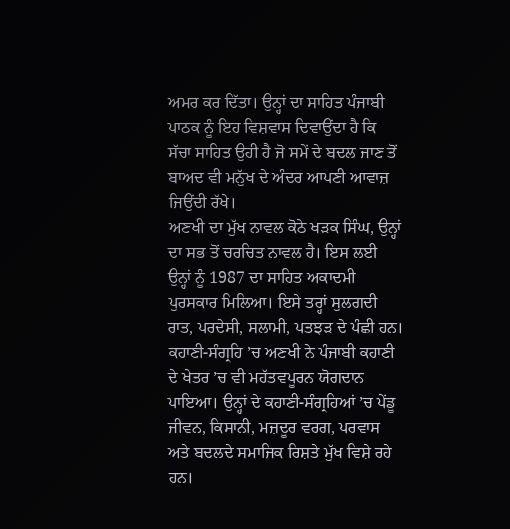ਅਮਰ ਕਰ ਦਿੱਤਾ। ਉਨ੍ਹਾਂ ਦਾ ਸਾਹਿਤ ਪੰਜਾਬੀ ਪਾਠਕ ਨੂੰ ਇਹ ਵਿਸ਼ਵਾਸ ਦਿਵਾਉਂਦਾ ਹੈ ਕਿ ਸੱਚਾ ਸਾਹਿਤ ਉਹੀ ਹੈ ਜੋ ਸਮੇਂ ਦੇ ਬਦਲ ਜਾਣ ਤੋਂ ਬਾਅਦ ਵੀ ਮਨੁੱਖ ਦੇ ਅੰਦਰ ਆਪਣੀ ਆਵਾਜ਼ ਜਿਉਂਦੀ ਰੱਖੇ।
ਅਣਖੀ ਦਾ ਮੁੱਖ ਨਾਵਲ ਕੋਠੇ ਖੜਕ ਸਿੰਘ, ਉਨ੍ਹਾਂ ਦਾ ਸਭ ਤੋਂ ਚਰਚਿਤ ਨਾਵਲ ਹੈ। ਇਸ ਲਈ ਉਨ੍ਹਾਂ ਨੂੰ 1987 ਦਾ ਸਾਹਿਤ ਅਕਾਦਮੀ ਪੁਰਸਕਾਰ ਮਿਲਿਆ। ਇਸੇ ਤਰ੍ਹਾਂ ਸੁਲਗਦੀ ਰਾਤ, ਪਰਦੇਸੀ, ਸਲਾਮੀ, ਪਤਝੜ ਦੇ ਪੰਛੀ ਹਨ। ਕਹਾਣੀ-ਸੰਗ੍ਰਹਿ ’ਚ ਅਣਖੀ ਨੇ ਪੰਜਾਬੀ ਕਹਾਣੀ ਦੇ ਖੇਤਰ ’ਚ ਵੀ ਮਹੱਤਵਪੂਰਨ ਯੋਗਦਾਨ ਪਾਇਆ। ਉਨ੍ਹਾਂ ਦੇ ਕਹਾਣੀ-ਸੰਗ੍ਰਹਿਆਂ ’ਚ ਪੇਂਡੂ ਜੀਵਨ, ਕਿਸਾਨੀ, ਮਜ਼ਦੂਰ ਵਰਗ, ਪਰਵਾਸ ਅਤੇ ਬਦਲਦੇ ਸਮਾਜਿਕ ਰਿਸ਼ਤੇ ਮੁੱਖ ਵਿਸ਼ੇ ਰਹੇ ਹਨ।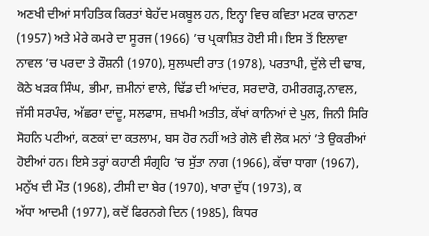ਅਣਖੀ ਦੀਆਂ ਸਾਹਿਤਿਕ ਕਿਰਤਾਂ ਬੇਹੱਦ ਮਕਬੂਲ ਹਨ, ਇਨ੍ਹਾ ਵਿਚ ਕਵਿਤਾ ਮਟਕ ਚਾਨਣਾ (1957) ਅਤੇ ਮੇਰੇ ਕਮਰੇ ਦਾ ਸੂਰਜ (1966) ’ਚ ਪ੍ਰਕਾਸ਼ਿਤ ਹੋਈ ਸੀ। ਇਸ ਤੋਂ ਇਲਾਵਾ ਨਾਵਲ ’ਚ ਪਰਦਾ ਤੇ ਰੌਸ਼ਨੀ (1970), ਸੁਲਘਦੀ ਰਾਤ (1978), ਪਰਤਾਪੀ, ਦੁੱਲੇ ਦੀ ਢਾਬ, ਕੋਠੇ ਖੜਕ ਸਿੰਘ, ਭੀਮਾ, ਜ਼ਮੀਨਾਂ ਵਾਲੇ, ਢਿੱਡ ਦੀ ਆਂਦਰ, ਸਰਦਾਰੋ, ਹਮੀਰਗੜ੍ਹ,ਨਾਵਲ, ਜੱਸੀ ਸਰਪੰਚ, ਅੱਛਰਾ ਦਾਂਦੂ, ਸਲਫਾਸ, ਜ਼ਖਮੀ ਅਤੀਤ, ਕੱਖਾਂ ਕਾਨਿਆਂ ਦੇ ਪੁਲ, ਜਿਨੀ ਸਿਰਿ ਸੋਹਨਿ ਪਟੀਆਂ, ਕਣਕਾਂ ਦਾ ਕਤਲਾਮ, ਬਸ ਹੋਰ ਨਹੀਂ ਅਤੇ ਗੇਲੋ ਵੀ ਲੋਕ ਮਨਾਂ ’ਤੇ ਉਕਰੀਆਂ ਹੋਈਆਂ ਹਨ। ਇਸੇ ਤਰ੍ਹਾਂ ਕਹਾਣੀ ਸੰਗ੍ਰਹਿ ’ਚ ਸੁੱਤਾ ਨਾਗ (1966), ਕੱਚਾ ਧਾਗਾ (1967), ਮਨੁੱਖ ਦੀ ਮੌਤ (1968), ਟੀਸੀ ਦਾ ਬੇਰ (1970), ਖਾਰਾ ਦੁੱਧ (1973), ਕ
ਅੱਧਾ ਆਦਮੀ (1977), ਕਦੋਂ ਫਿਰਨਗੇ ਦਿਨ (1985), ਕਿਧਰ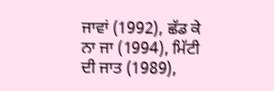ਜਾਵਾਂ (1992), ਛੱਡ ਕੇ ਨਾ ਜਾ (1994), ਮਿੱਟੀ ਦੀ ਜਾਤ (1989),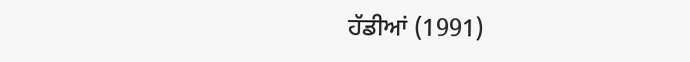ਹੱਡੀਆਂ (1991)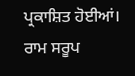ਪ੍ਰਕਾਸ਼ਿਤ ਹੋਈਆਂ।
ਰਾਮ ਸਰੂਪ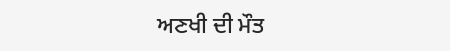ਅਣਖੀ ਦੀ ਮੌਤ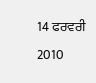14 ਫਰਵਰੀ 2010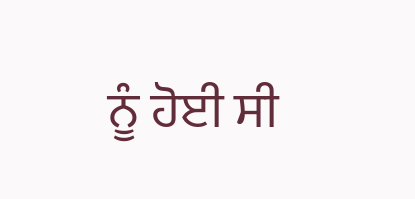ਨੂੰ ਹੋਈ ਸੀ